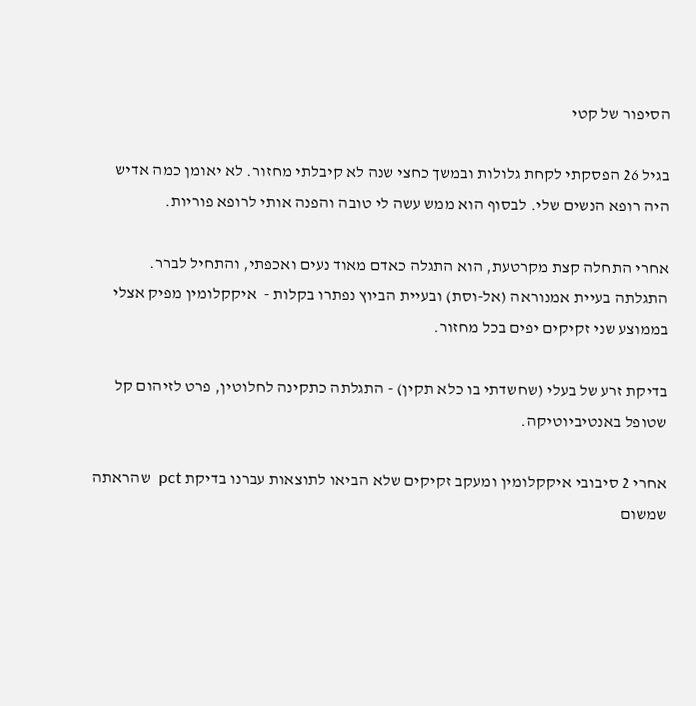הסיפור של קטי

בגיל 26 הפסקתי לקחת גלולות ובמשך כחצי שנה לא קיבלתי מחזור. לא יאומן כמה אדיש היה רופא הנשים שלי. לבסוף הוא ממש עשה לי טובה והפנה אותי לרופא פוריות.

אחרי התחלה קצת מקרטעת, הוא התגלה כאדם מאוד נעים ואכפתי, והתחיל לברר. התגלתה בעיית אמנוראה (אל-וסת) ובעיית הביוץ נפתרו בקלות -  איקקלומין מפיק אצלי בממוצע שני זקיקים יפים בכל מחזור.

בדיקת זרע של בעלי (שחשדתי בו כלא תקין) - התגלתה כתקינה לחלוטין, פרט לזיהום קל שטופל באנטיביוטיקה.

אחרי 2 סיבובי איקקלומין ומעקב זקיקים שלא הביאו לתוצאות עברנו בדיקת pct  שהראתה שמשום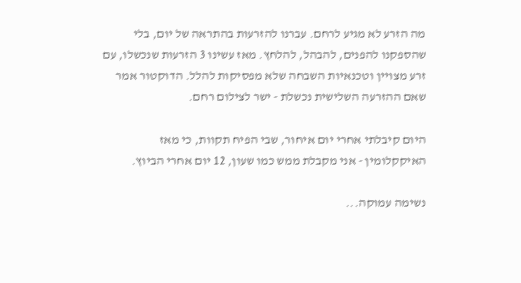מה הזרע לא מגיע לרחם. עברנו להזרעות בהתראה של יום, בלי שהספקנו להפנים, להבהל, להלחץ. מאז עשינו 3 הזרעות שנכשלו, עם זרע מצויין וטכנאיות השבחה שלא מפסיקות להלל. הדוקטור אמר שאם ההזרעה השלישית נכשלת - ישר לצילום רחם.

היום קיבלתי אחרי יום איחור, שבי הפיח תקוות, כי מאז האיקקלומין - אני מקבלת ממש כמו שעון, 12 יום אחרי הביוץ.

נשימה עמוקה...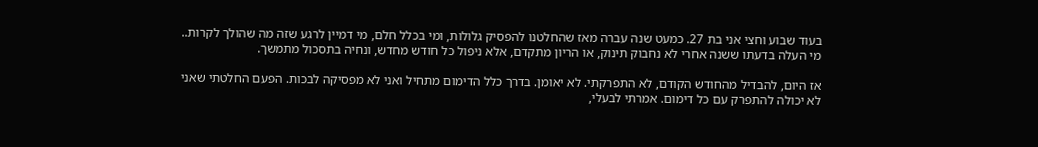בעוד שבוע וחצי אני בת 27. כמעט שנה עברה מאז שהחלטנו להפסיק גלולות, ומי בכלל חלם, מי דמיין לרגע שזה מה שהולך לקרות.. מי העלה בדעתו ששנה אחרי לא נחבוק תינוק, או הריון מתקדם, אלא ניפול כל חודש מחדש, ונחיה בתסכול מתמשך.

אז היום, להבדיל מהחודש הקודם, לא התפרקתי. לא יאומן. בדרך כלל הדימום מתחיל ואני לא מפסיקה לבכות. הפעם החלטתי שאני לא יכולה להתפרק עם כל דימום. אמרתי לבעלי,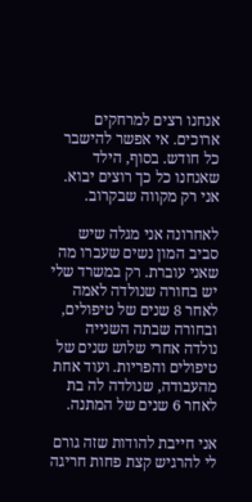אנחנו רצים למרחקים ארוכים. אי אפשר להישבר כל חודש. בסוף, הילד שאנחנו כל כך רוצים יבוא. אני רק מקווה שבקרוב.

לאחרונה אני מגלה שיש סביב המון נשים שעברו מה שאני עוברת. רק במשרד שלי יש בחורה שנולדה לאמה לאחר 8 שנים של טיפולים, ובחורה שבתה השנייה נולדה אחרי שלוש שנים של טיפולים והפריות. ועוד אחת מהעבודה, שנולדה לה בת לאחר 6 שנים של המתנה.

אני חייבת להודות שזה גורם לי להרגיש קצת פחות חריגה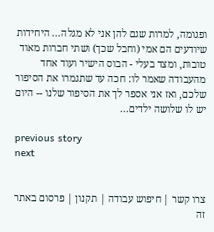ופגומה, למרות שגם להן אני לא מגלה... היחידות שיודעים הם אמי (וחבל שכך) ושתי חברות מאוד טובות, ומצד בעלי - הבוס הישיר ועוד אחד מהעבודה שאמר לו: חכה עד שתגמרו את הסיפור שלכם, ואז אני אספר לך את הסיפור שלנו -- היום יש לו שלושה ילדים...

previous story
next


צרו קשר | חיפוש עבודה | תקנון | פרסום באתר זה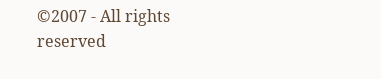©2007 - All rights reserved